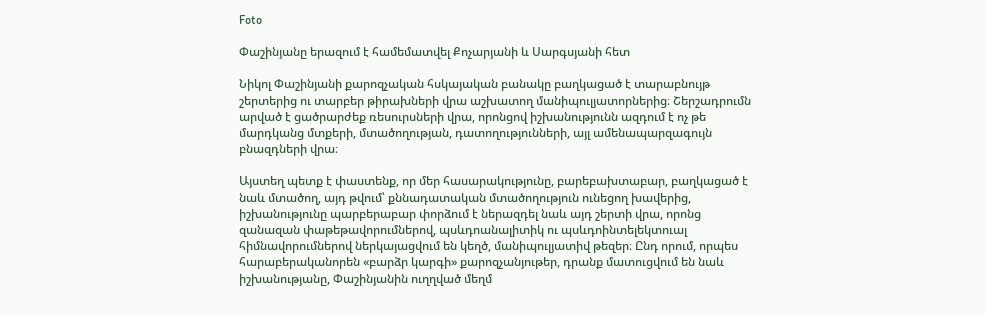Foto

Փաշինյանը երազում է համեմատվել Քոչարյանի և Սարգսյանի հետ

Նիկոլ Փաշինյանի քարոզչական հսկայական բանակը բաղկացած է տարաբնույթ շերտերից ու տարբեր թիրախների վրա աշխատող մանիպուլյատորներից։ Շերշադրումն արված է ցածրարժեք ռեսուրսների վրա, որոնցով իշխանությունն ազդում է ոչ թե մարդկանց մտքերի, մտածողության, դատողությունների, այլ ամենապարզագույն բնազդների վրա։

Այստեղ պետք է փաստենք, որ մեր հասարակությունը, բարեբախտաբար, բաղկացած է նաև մտածող, այդ թվում՝ քննադատական մտածողություն ունեցող խավերից, իշխանությունը պարբերաբար փորձում է ներազդել նաև այդ շերտի վրա, որոնց զանազան փաթեթավորումներով, պսևդոանալիտիկ ու պսևդոինտելեկտուալ հիմնավորումներով ներկայացվում են կեղծ, մանիպուլյատիվ թեզեր։ Ընդ որում, որպես հարաբերականորեն «բարձր կարգի» քարոզչանյութեր, դրանք մատուցվում են նաև իշխանությանը, Փաշինյանին ուղղված մեղմ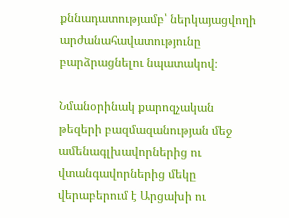քննադատությամբ՝ ներկայացվողի արժանահավատությունը բարձրացնելու նպատակով։

Նմանօրինակ քարոզչական թեզերի բազմազանության մեջ ամենագլխավորներից ու վտանգավորներից մեկը վերաբերում է Արցախի ու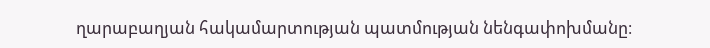ղարաբաղյան հակամարտության պատմության նենգափոխմանը։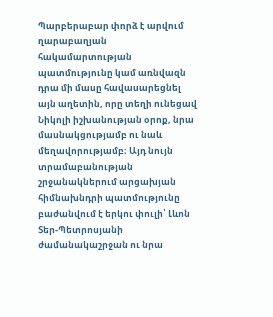Պարբերաբար փորձ է արվում ղարաբաղյան հակամարտության պատմությունը կամ առնվազն դրա մի մասը հավասարեցնել այն աղետին, որը տեղի ունեցավ Նիկոլի իշխանության օրոք, նրա մասնակցությամբ ու նաև մեղավորությամբ։ Այդ նույն տրամաբանության շրջանակներում արցախյան հիմնախնդրի պատմությունը բաժանվում է երկու փուլի՝ Լևոն Տեր-Պետրոսյանի ժամանակաշրջան ու նրա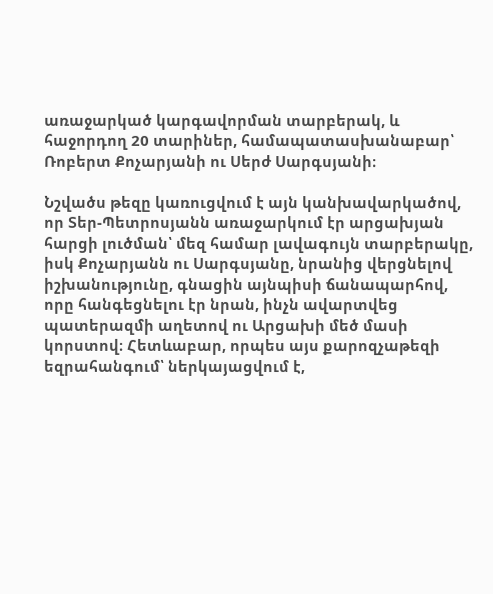առաջարկած կարգավորման տարբերակ, և հաջորդող 20 տարիներ, համապատասխանաբար՝ Ռոբերտ Քոչարյանի ու Սերժ Սարգսյանի։

Նշվածս թեզը կառուցվում է այն կանխավարկածով, որ Տեր-Պետրոսյանն առաջարկում էր արցախյան հարցի լուծման՝ մեզ համար լավագույն տարբերակը, իսկ Քոչարյանն ու Սարգսյանը, նրանից վերցնելով իշխանությունը, գնացին այնպիսի ճանապարհով, որը հանգեցնելու էր նրան, ինչն ավարտվեց պատերազմի աղետով ու Արցախի մեծ մասի կորստով։ Հետևաբար, որպես այս քարոզչաթեզի եզրահանգում՝ ներկայացվում է,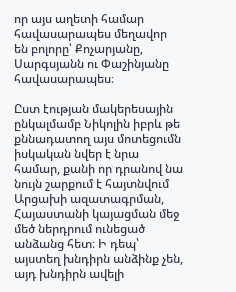որ այս աղետի համար հավասարապես մեղավոր են բոլորը՝ Քոչարյանը, Սարգսյանն ու Փաշինյանը հավասարապես։

Ըստ էության մակերեսային ընկալմամբ Նիկոլին իբրև թե քննադատող այս մոտեցումն իսկական նվեր է նրա համար, քանի որ դրանով նա նույն շարքում է հայտնվում Արցախի ազատագրման, Հայաստանի կայացման մեջ մեծ ներդրում ունեցած անձանց հետ։ Ի դեպ՝ այստեղ խնդիրն անձինք չեն, այդ խնդիրն ավելի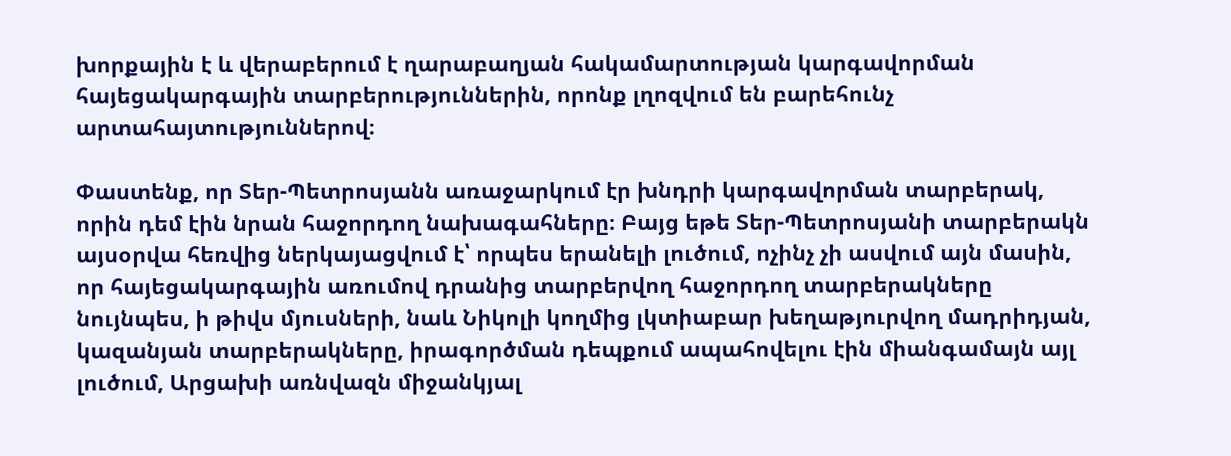խորքային է և վերաբերում է ղարաբաղյան հակամարտության կարգավորման հայեցակարգային տարբերություններին, որոնք լղոզվում են բարեհունչ արտահայտություններով։

Փաստենք, որ Տեր-Պետրոսյանն առաջարկում էր խնդրի կարգավորման տարբերակ, որին դեմ էին նրան հաջորդող նախագահները։ Բայց եթե Տեր-Պետրոսյանի տարբերակն այսօրվա հեռվից ներկայացվում է՝ որպես երանելի լուծում, ոչինչ չի ասվում այն մասին, որ հայեցակարգային առումով դրանից տարբերվող հաջորդող տարբերակները նույնպես, ի թիվս մյուսների, նաև Նիկոլի կողմից լկտիաբար խեղաթյուրվող մադրիդյան, կազանյան տարբերակները, իրագործման դեպքում ապահովելու էին միանգամայն այլ լուծում, Արցախի առնվազն միջանկյալ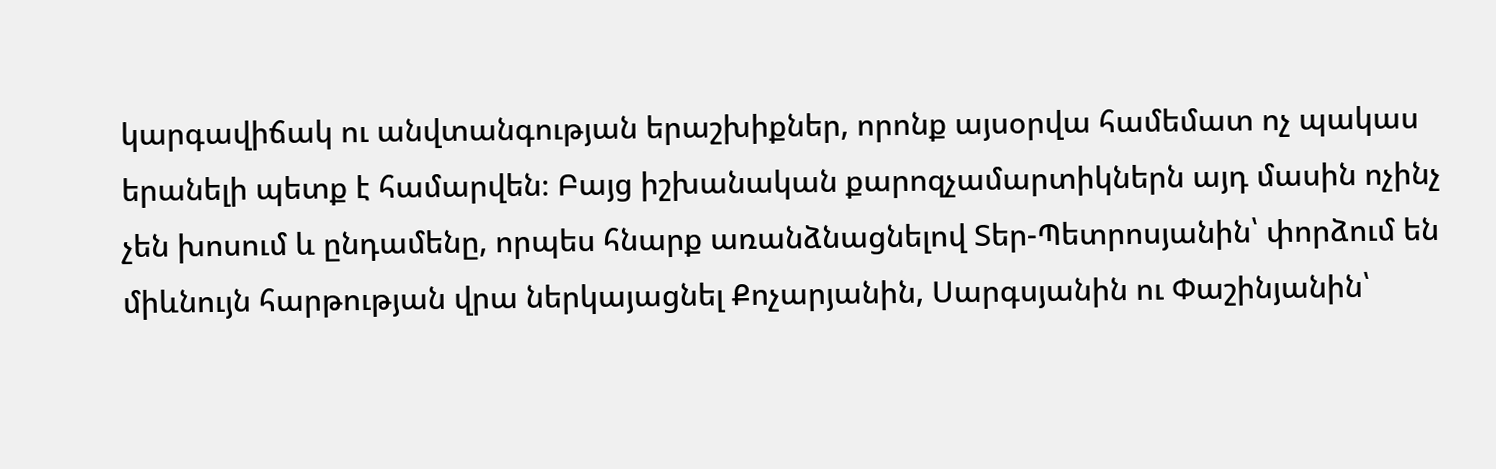կարգավիճակ ու անվտանգության երաշխիքներ, որոնք այսօրվա համեմատ ոչ պակաս երանելի պետք է համարվեն։ Բայց իշխանական քարոզչամարտիկներն այդ մասին ոչինչ չեն խոսում և ընդամենը, որպես հնարք առանձնացնելով Տեր-Պետրոսյանին՝ փորձում են միևնույն հարթության վրա ներկայացնել Քոչարյանին, Սարգսյանին ու Փաշինյանին՝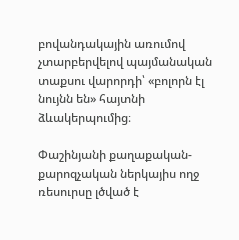բովանդակային առումով չտարբերվելով պայմանական տաքսու վարորդի՝ «բոլորն էլ նույնն են» հայտնի ձևակերպումից։

Փաշինյանի քաղաքական-քարոզչական ներկայիս ողջ ռեսուրսը լծված է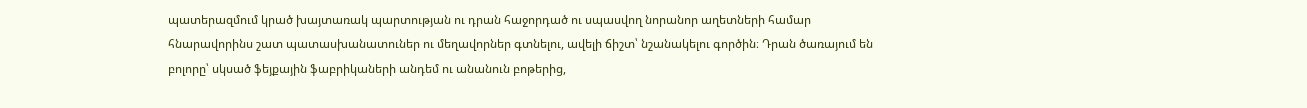պատերազմում կրած խայտառակ պարտության ու դրան հաջորդած ու սպասվող նորանոր աղետների համար հնարավորինս շատ պատասխանատուներ ու մեղավորներ գտնելու, ավելի ճիշտ՝ նշանակելու գործին։ Դրան ծառայում են բոլորը՝ սկսած ֆեյքային ֆաբրիկաների անդեմ ու անանուն բոթերից,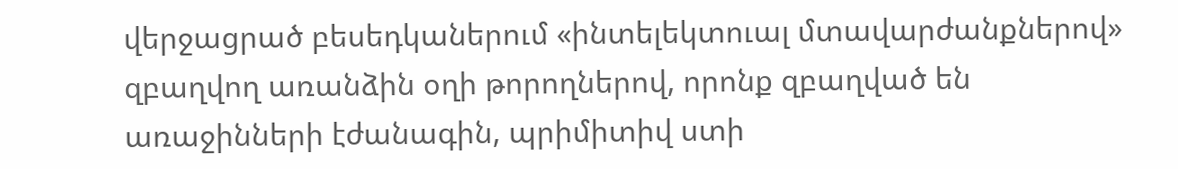վերջացրած բեսեդկաներում «ինտելեկտուալ մտավարժանքներով» զբաղվող առանձին օղի թորողներով, որոնք զբաղված են առաջինների էժանագին, պրիմիտիվ ստի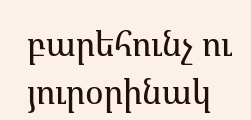բարեհունչ ու յուրօրինակ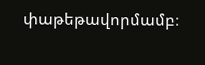փաթեթավորմամբ։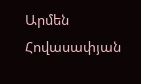Արմեն Հովասափյան